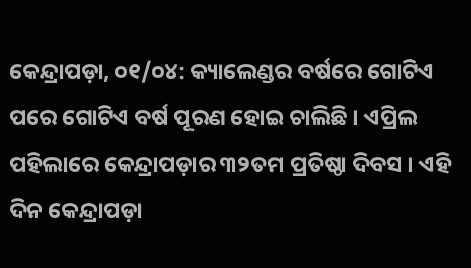କେନ୍ଦ୍ରାପଡ଼ା, ୦୧/୦୪: କ୍ୟାଲେଣ୍ଡର ବର୍ଷରେ ଗୋଟିଏ ପରେ ଗୋଟିଏ ବର୍ଷ ପୂରଣ ହୋଇ ଚାଲିଛି । ଏପ୍ରିଲ ପହିଲାରେ କେନ୍ଦ୍ରାପଡ଼ାର ୩୨ତମ ପ୍ରତିଷ୍ଠା ଦିବସ । ଏହି ଦିନ କେନ୍ଦ୍ରାପଡ଼ା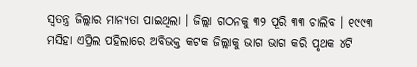ସ୍ୱତନ୍ତ୍ର ଜିଲ୍ଲାର ମାନ୍ୟତା ପାଇଥିଲା । ଜିଲ୍ଲା ଗଠନକୁ ୩୨ ପୂରି ୩୩ ଚାଲିବ । ୧୯୯୩ ମସିହା ଏପ୍ରିଲ ପହିଲାରେ ଅବିଭକ୍ତ କଟକ ଜିଲ୍ଲାକୁ ଭାଗ ଭାଗ କରି ପୃଥକ ୪ଟି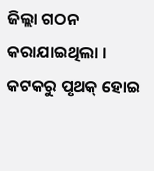ଜିଲ୍ଲା ଗଠନ କରାଯାଇଥିଲା । କଟକରୁ ପୃଥକ୍ ହୋଇ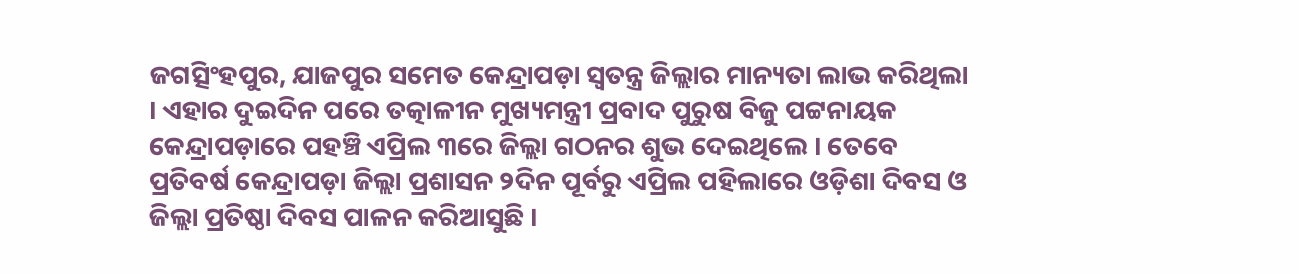ଜଗତ୍ସିଂହପୁର, ଯାଜପୁର ସମେତ କେନ୍ଦ୍ରାପଡ଼ା ସ୍ୱତନ୍ତ୍ର ଜିଲ୍ଲାର ମାନ୍ୟତା ଲାଭ କରିଥିଲା । ଏହାର ଦୁଇଦିନ ପରେ ତତ୍କାଳୀନ ମୁଖ୍ୟମନ୍ତ୍ରୀ ପ୍ରବାଦ ପୁରୁଷ ବିଜୁ ପଟ୍ଟନାୟକ କେନ୍ଦ୍ରାପଡ଼ାରେ ପହଞ୍ଚି ଏପ୍ରିଲ ୩ରେ ଜିଲ୍ଲା ଗଠନର ଶୁଭ ଦେଇଥିଲେ । ତେବେ ପ୍ରତିବର୍ଷ କେନ୍ଦ୍ରାପଡ଼ା ଜିଲ୍ଲା ପ୍ରଶାସନ ୨ଦିନ ପୂର୍ବରୁ ଏପ୍ରିଲ ପହିଲାରେ ଓଡ଼ିଶା ଦିବସ ଓ ଜିଲ୍ଲା ପ୍ରତିଷ୍ଠା ଦିବସ ପାଳନ କରିଆସୁଛି ।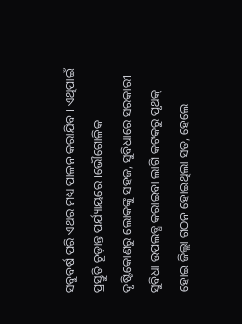ସବୁବର୍ଷ ପରି ଏଥର ମଧ୍ୟ ପାଳନ କରାଯିବ । ଏଥିପାଇଁ ପ୍ରସ୍ତୁତି ଚୂଡ଼ାନ୍ତ ପର୍ଯ୍ୟାୟରେ ।ଭୌଗୋଳିକ ଦୃଷ୍ଟିକୋଣରୁ ଲୋକଙ୍କୁ ସହଜ, ସୁବିଧାରେ ସରକାରୀ ସୁବିଧା ଉପଲବ୍ଧ କରାଇବା ଲାଗି କଟକରୁ ପୃଥକ୍ ହୋଇ ଜିଲ୍ଲା ଗଠନ ହୋଇଥିଲା ସତ, ହେଲେ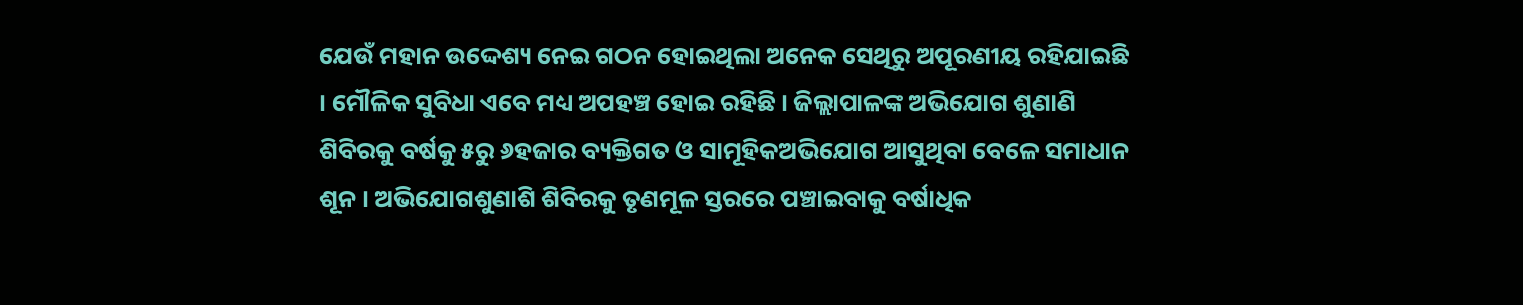ଯେଉଁ ମହାନ ଉଦ୍ଦେଶ୍ୟ ନେଇ ଗଠନ ହୋଇଥିଲା ଅନେକ ସେଥିରୁ ଅପୂରଣୀୟ ରହିଯାଇଛି । ମୌଳିକ ସୁବିଧା ଏବେ ମଧ୍ୟ ଅପହଞ୍ଚ ହୋଇ ରହିଛି । ଜିଲ୍ଲାପାଳଙ୍କ ଅଭିଯୋଗ ଶୁଣାଣି ଶିବିରକୁ ବର୍ଷକୁ ୫ରୁ ୬ହଜାର ବ୍ୟକ୍ତିଗତ ଓ ସାମୂହିକଅଭିଯୋଗ ଆସୁଥିବା ବେଳେ ସମାଧାନ ଶୂନ । ଅଭିଯୋଗଶୁଣାଶି ଶିବିରକୁ ତୃଣମୂଳ ସ୍ତରରେ ପଞ୍ଚାଇବାକୁ ବର୍ଷାଧିକ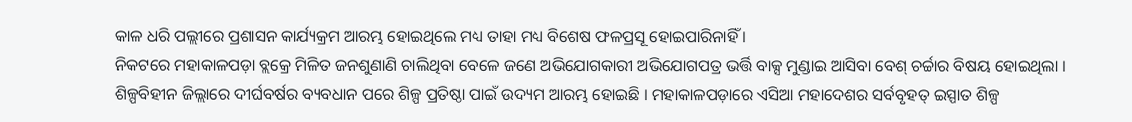କାଳ ଧରି ପଲ୍ଲୀରେ ପ୍ରଶାସନ କାର୍ଯ୍ୟକ୍ରମ ଆରମ୍ଭ ହୋଇଥିଲେ ମଧ୍ୟ ତାହା ମଧ୍ୟ ବିଶେଷ ଫଳପ୍ରସୂ ହୋଇପାରିନାହିଁ ।
ନିକଟରେ ମହାକାଳପଡ଼ା ବ୍ଲକ୍ରେ ମିଳିତ ଜନଶୁଣାଣି ଚାଲିଥିବା ବେଳେ ଜଣେ ଅଭିଯୋଗକାରୀ ଅଭିଯୋଗପତ୍ର ଭର୍ତ୍ତି ବାକ୍ସ ମୁଣ୍ଡାଇ ଆସିବା ବେଶ୍ ଚର୍ଚ୍ଚାର ବିଷୟ ହୋଇଥିଲା । ଶିଳ୍ପବିହୀନ ଜିଲ୍ଲାରେ ଦୀର୍ଘବର୍ଷର ବ୍ୟବଧାନ ପରେ ଶିଳ୍ପ ପ୍ରତିଷ୍ଠା ପାଇଁ ଉଦ୍ୟମ ଆରମ୍ଭ ହୋଇଛି । ମହାକାଳପଡ଼ାରେ ଏସିଆ ମହାଦେଶର ସର୍ବବୃହତ୍ ଇସ୍ପାତ ଶିଳ୍ପ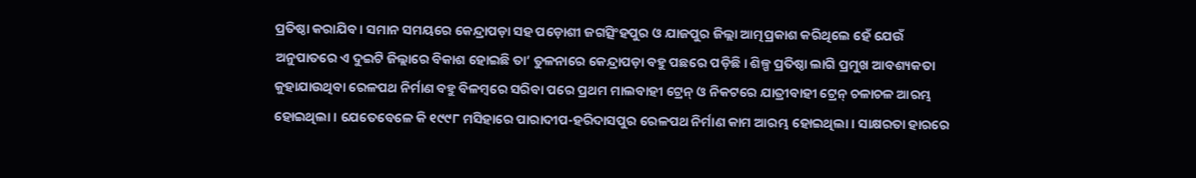ପ୍ରତିଷ୍ଠା କରାଯିବ । ସମାନ ସମୟରେ କେନ୍ଦ୍ରାପଡ଼ା ସହ ପଡ଼ୋଶୀ ଜଗତ୍ସିଂହପୁର ଓ ଯାଜପୁର ଜିଲ୍ଲା ଆତ୍ମପ୍ରକାଶ କରିଥିଲେ ହେଁ ଯେଉଁ ଅନୁପାତରେ ଏ ଦୁଇଟି ଜିଲ୍ଲାରେ ବିକାଶ ହୋଇଛି ତା’ ତୁଳନାରେ କେନ୍ଦ୍ରାପଡ଼ା ବହୁ ପଛରେ ପଡ଼ିଛି । ଶିଳ୍ପ ପ୍ରତିଷ୍ଠା ଲାଗି ପ୍ରମୁଖ ଆବଶ୍ୟକତା କୁହାଯାଉଥିବା ରେଳପଥ ନିର୍ମାଣ ବହୁ ବିଳମ୍ବରେ ସରିବା ପରେ ପ୍ରଥମ ମାଲବାହୀ ଟ୍ରେନ୍ ଓ ନିକଟରେ ଯାତ୍ରୀବାହୀ ଟ୍ରେନ୍ ଚଳାଚଳ ଆରମ୍ଭ ହୋଇଥିଲା । ଯେତେବେଳେ କି ୧୯୯୮ ମସିହାରେ ପାରାଦୀପ-ହରିଦାସପୁର ରେଳପଥ ନିର୍ମାଣ କାମ ଆରମ୍ଭ ହୋଇଥିଲା । ସାକ୍ଷରତା ହାରରେ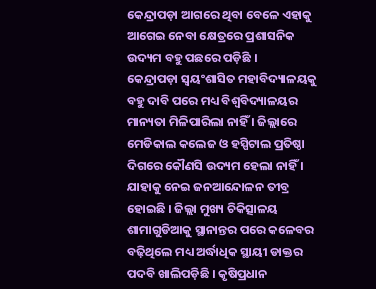କେନ୍ଦ୍ରାପଡ଼ା ଆଗରେ ଥିବା ବେଳେ ଏହାକୁ ଆଗେଇ ନେବା କ୍ଷେତ୍ରରେ ପ୍ରଶାସନିକ ଉଦ୍ୟମ ବହୁ ପଛରେ ପଡ଼ିଛି ।
କେନ୍ଦ୍ରାପଡ଼ା ସ୍ୱୟଂଶାସିତ ମହାବିଦ୍ୟାଳୟକୁ ବହୁ ଦାବି ପରେ ମଧ୍ୟ ବିଶ୍ୱବିଦ୍ୟାଳୟର ମାନ୍ୟତା ମିଳିପାରିଲା ନାହିଁ । ଜିଲ୍ଲାରେ ମେଡିକାଲ କଲେଜ ଓ ହସ୍ପିଟାଲ ପ୍ରତିଷ୍ଠା ଦିଗରେ କୌଣସି ଉଦ୍ୟମ ହେଲା ନାହିଁ । ଯାହାକୁ ନେଇ ଜନଆନ୍ଦୋଳନ ତୀବ୍ର ହୋଇଛି । ଜିଲ୍ଲା ମୁଖ୍ୟ ଚିକିତ୍ସାଳୟ ଶାମାଗୁଡିଆକୁ ସ୍ଥାନାନ୍ତର ପରେ କଳେବର ବଢ଼ିଥିଲେ ମଧ୍ୟ ଅର୍ଦ୍ଧାଧିକ ସ୍ଥାୟୀ ଡାକ୍ତର ପଦବି ଖାଲିପଡ଼ିଛି । କୃଷିପ୍ରଧାନ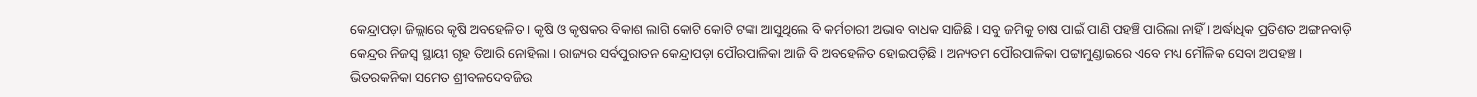କେନ୍ଦ୍ରାପଡ଼ା ଜିଲ୍ଲାରେ କୃଷି ଅବହେଳିତ । କୃଷି ଓ କୃଷକର ବିକାଶ ଲାଗି କୋଟି କୋଟି ଟଙ୍କା ଆସୁଥିଲେ ବି କର୍ମଚାରୀ ଅଭାବ ବାଧକ ସାଜିଛି । ସବୁ ଜମିକୁ ଚାଷ ପାଇଁ ପାଣି ପହଞ୍ଚି ପାରିଲା ନାହିଁ । ଅର୍ଦ୍ଧାଧିକ ପ୍ରତିଶତ ଅଙ୍ଗନବାଡ଼ି କେନ୍ଦ୍ରର ନିଜସ୍ୱ ସ୍ଥାୟୀ ଗୃହ ତିଆରି ନୋହିଲା । ରାଜ୍ୟର ସର୍ବପୁରାତନ କେନ୍ଦ୍ରାପଡ଼ା ପୌରପାଳିକା ଆଜି ବି ଅବହେଳିତ ହୋଇପଡ଼ିଛି । ଅନ୍ୟତମ ପୌରପାଳିକା ପଟ୍ଟାମୁଣ୍ଡାଇରେ ଏବେ ମଧ୍ୟ ମୌଳିକ ସେବା ଅପହଞ୍ଚ । ଭିତରକନିକା ସମେତ ଶ୍ରୀବଳଦେବଜିଉ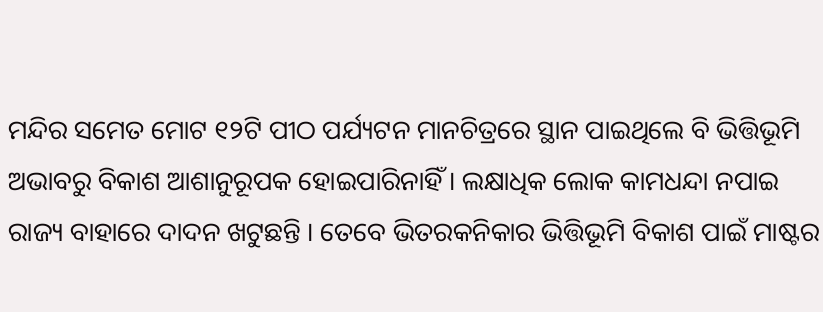ମନ୍ଦିର ସମେତ ମୋଟ ୧୨ଟି ପୀଠ ପର୍ଯ୍ୟଟନ ମାନଚିତ୍ରରେ ସ୍ଥାନ ପାଇଥିଲେ ବି ଭିତ୍ତିଭୂମି ଅଭାବରୁ ବିକାଶ ଆଶାନୁରୂପକ ହୋଇପାରିନାହିଁ । ଲକ୍ଷାଧିକ ଲୋକ କାମଧନ୍ଦା ନପାଇ ରାଜ୍ୟ ବାହାରେ ଦାଦନ ଖଟୁଛନ୍ତି । ତେବେ ଭିତରକନିକାର ଭିତ୍ତିଭୂମି ବିକାଶ ପାଇଁ ମାଷ୍ଟର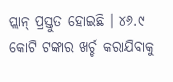ପ୍ଲାନ୍ ପ୍ରସ୍ତୁତ ହୋଇଛି । ୪୬.୯ କୋଟି ଟଙ୍କାର ଖର୍ଚ୍ଚ କରାଯିବାକୁ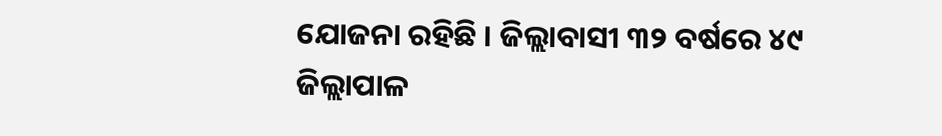ଯୋଜନା ରହିଛି । ଜିଲ୍ଲାବାସୀ ୩୨ ବର୍ଷରେ ୪୯ ଜିଲ୍ଲାପାଳ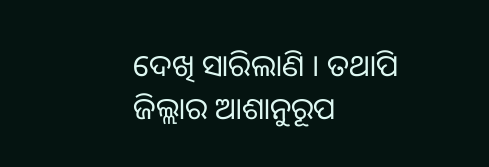ଦେଖି ସାରିଲାଣି । ତଥାପି ଜିଲ୍ଲାର ଆଶାନୁରୂପ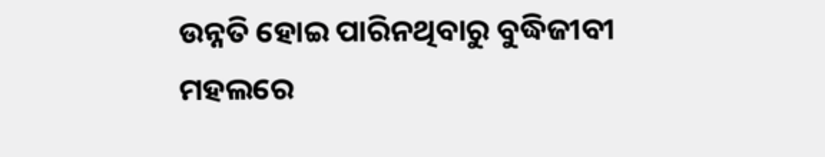ଉନ୍ନତି ହୋଇ ପାରିନଥିବାରୁ ବୁଦ୍ଧିଜୀବୀ ମହଲରେ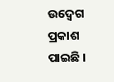ଉଦ୍ବେଗ ପ୍ରକାଶ ପାଇଛି ।